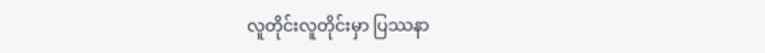လူတိုင်းလူတိုင်းမှာ ပြဿနာ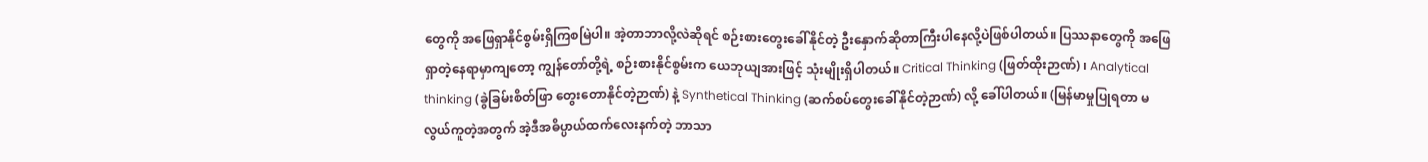တွေကို အဖြေရှာနိုင်စွမ်းရှိကြစမြဲပါ။ အဲ့တာဘာလို့လဲဆိုရင် စဉ်းစားတွေးခေါ်နိုင်တဲ့ ဦးနှောက်ဆိုတာကြီးပါနေလို့ပဲဖြစ်ပါတယ်။ ပြဿနာတွေကို အဖြေရှာတဲ့နေရာမှာကျတော့ ကျွန်တော်တို့ရဲ့ စဉ်းစားနိုင်စွမ်းက ယေဘုယျအားဖြင့် သုံးမျိုးရှိပါတယ်။ Critical Thinking (ဖြတ်ထိုးဉာဏ်) ၊ Analytical thinking (ခွဲခြမ်းစိတ်ဖြာ တွေးတောနိုင်တဲ့ဉာဏ်) နဲ့ Synthetical Thinking (ဆက်စပ်တွေးခေါ်နိုင်တဲ့ဉာဏ်) လို့ ခေါ်ပါတယ်။ (မြန်မာမှုပြုရတာ မလွယ်ကူတဲ့အတွက် အဲ့ဒီအဓိပ္ပာယ်ထက်လေးနက်တဲ့ ဘာသာ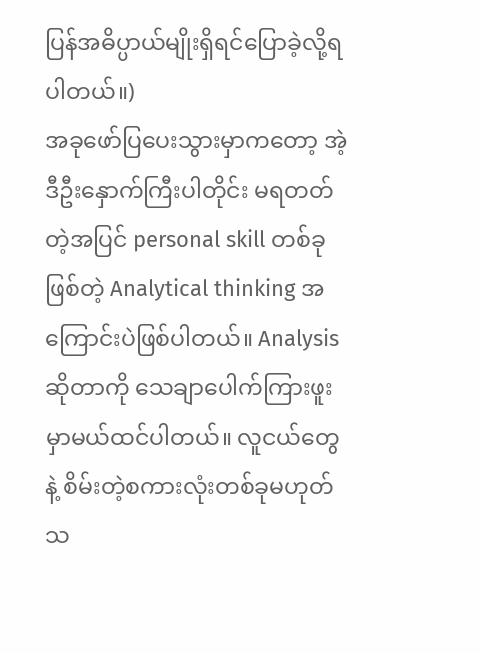ပြန်အဓိပ္ပာယ်မျိုးရှိရင်ပြောခဲ့လို့ရပါတယ်။)
အခုဖော်ပြပေးသွားမှာကတော့ အဲ့ဒီဦးနှောက်ကြီးပါတိုင်း မရတတ်တဲ့အပြင် personal skill တစ်ခုဖြစ်တဲ့ Analytical thinking အကြောင်းပဲဖြစ်ပါတယ်။ Analysis ဆိုတာကို သေချာပေါက်ကြားဖူးမှာမယ်ထင်ပါတယ်။ လူငယ်တွေနဲ့ စိမ်းတဲ့စကားလုံးတစ်ခုမဟုတ်သ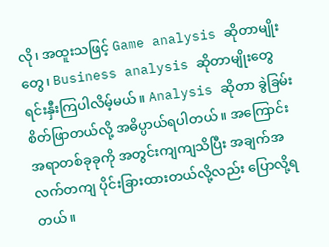လို၊ အထူးသဖြင့် Game analysis ဆိုတာမျိုးတွေ၊ Business analysis ဆိုတာမျိုးတွေ ရင်းနှီးကြပါလိမ့်မယ်။ Analysis ဆိုတာ ခွဲခြမ်းစိတ်ဖြာတယ်လို့ အဓိပ္ပာယ်ရပါတယ်။ အကြောင်းအရာတစ်ခုခုကို အတွင်းကျကျသိပြီး အချက်အလက်တကျ ပိုင်းခြားထားတယ်လို့လည်း ပြောလို့ရတယ်။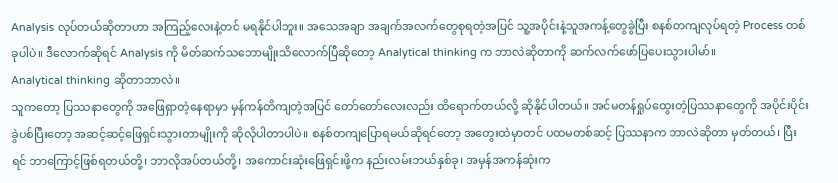Analysis လုပ်တယ်ဆိုတာဟာ အကြည့်လေးနဲ့တင် မရနိုင်ပါဘူး။ အသေအချာ အချက်အလက်တွေစုရတဲ့အပြင် သူ့အပိုင်းနဲ့သူအကန့်တွေခွဲပြီး စနစ်တကျလုပ်ရတဲ့ Process တစ်ခုပါပဲ။ ဒီလောက်ဆိုရင် Analysis ကို မိတ်ဆက်သဘောမျိုးသိလောက်ပြီဆိုတော့ Analytical thinking က ဘာလဲဆိုတာကို ဆက်လက်ဖော်ပြပေးသွားပါမာ်။
Analytical thinking ဆိုတာဘာလဲ။
သူကတော့ ပြဿနာတွေကို အဖြေရှာတဲ့နေရာမှာ မှန်ကန်တိကျတဲ့အပြင် တော်တော်လေးလည်း ထိရောက်တယ်လို့ ဆိုနိုင်ပါတယ်။ အင်မတန်ရှုပ်ထွေးတဲ့ပြဿနာတွေကို အပိုင်းပိုင်းခွဲပစ်ပြီးတော့ အဆင့်ဆင့်ဖြေရှင်းသွားတာမျိုးကို ဆိုလိုပါတာပါပဲ။ စနစ်တကျပြောရမယ်ဆိုရင်တော့ အတွေးထဲမှာတင် ပထမတစ်ဆင့် ပြဿနာက ဘာလဲဆိုတာ မှတ်တယ်၊ ပြီးရင် ဘာကြောင့်ဖြစ်ရတယ်တို့၊ ဘာလိုအပ်တယ်တို့၊ အကောင်းဆုံးဖြေရှင်းဖို့က နည်းလမ်းဘယ်နှစ်ခု၊ အမှန်အကန်ဆုံးက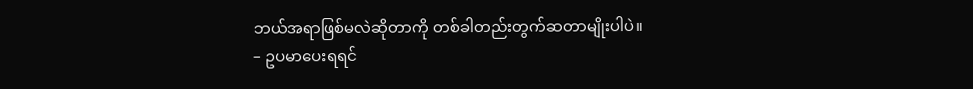ဘယ်အရာဖြစ်မလဲဆိုတာကို တစ်ခါတည်းတွက်ဆတာမျိုးပါပဲ။
– ဥပမာပေးရရင်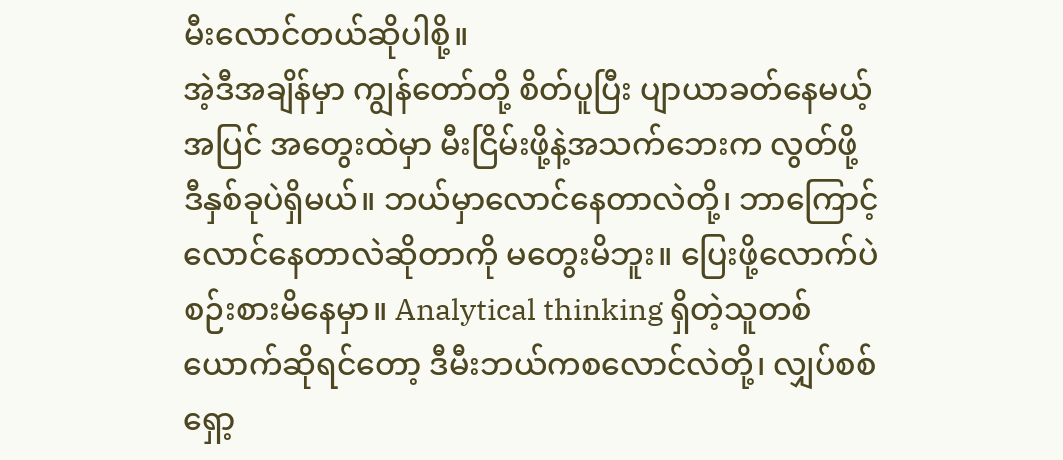မီးလောင်တယ်ဆိုပါစို့။
အဲ့ဒီအချိန်မှာ ကျွန်တော်တို့ စိတ်ပူပြီး ပျာယာခတ်နေမယ့်အပြင် အတွေးထဲမှာ မီးငြိမ်းဖို့နဲ့အသက်ဘေးက လွတ်ဖို့ ဒီနှစ်ခုပဲရှိမယ်။ ဘယ်မှာလောင်နေတာလဲတို့၊ ဘာကြောင့်လောင်နေတာလဲဆိုတာကို မတွေးမိဘူး။ ပြေးဖို့လောက်ပဲ စဉ်းစားမိနေမှာ။ Analytical thinking ရှိတဲ့သူတစ်ယောက်ဆိုရင်တော့ ဒီမီးဘယ်ကစလောင်လဲတို့၊ လျှပ်စစ်ရှော့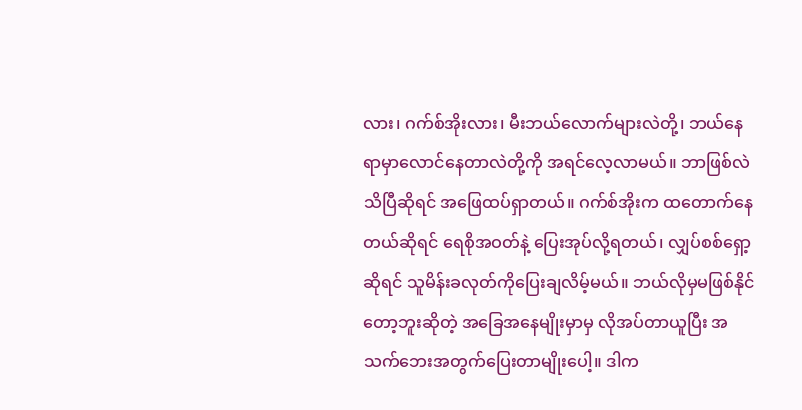လား၊ ဂက်စ်အိုးလား၊ မီးဘယ်လောက်များလဲတို့၊ ဘယ်နေရာမှာလောင်နေတာလဲတို့ကို အရင်လေ့လာမယ်။ ဘာဖြစ်လဲသိပြီဆိုရင် အဖြေထပ်ရှာတယ်။ ဂက်စ်အိုးက ထတောက်နေတယ်ဆိုရင် ရေစိုအဝတ်နဲ့ ပြေးအုပ်လို့ရတယ်၊ လျှပ်စစ်ရှော့ဆိုရင် သူမိန်းခလုတ်ကိုပြေးချလိမ့်မယ်။ ဘယ်လိုမှမဖြစ်နိုင်တော့ဘူးဆိုတဲ့ အခြေအနေမျိုးမှာမှ လိုအပ်တာယူပြီး အသက်ဘေးအတွက်ပြေးတာမျိုးပေါ့။ ဒါက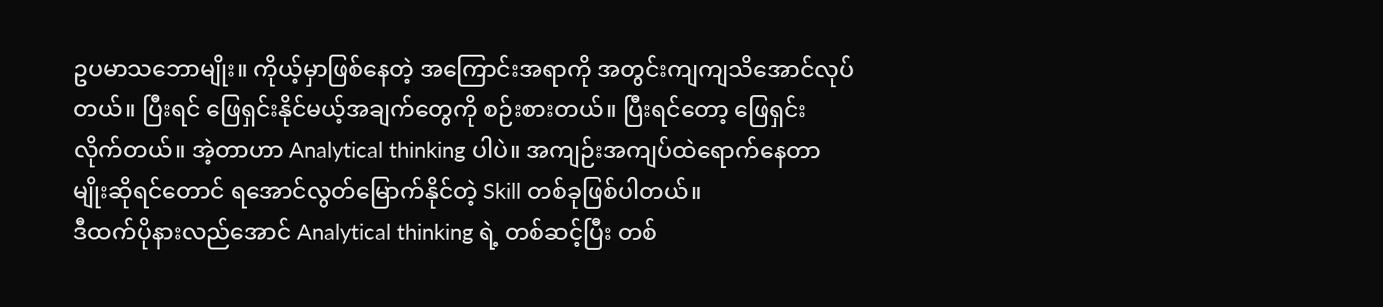ဥပမာသဘောမျိုး။ ကိုယ့်မှာဖြစ်နေတဲ့ အကြောင်းအရာကို အတွင်းကျကျသိအောင်လုပ်တယ်။ ပြီးရင် ဖြေရှင်းနိုင်မယ့်အချက်တွေကို စဉ်းစားတယ်။ ပြီးရင်တော့ ဖြေရှင်းလိုက်တယ်။ အဲ့တာဟာ Analytical thinking ပါပဲ။ အကျဉ်းအကျပ်ထဲရောက်နေတာမျိုးဆိုရင်တောင် ရအောင်လွတ်မြောက်နိုင်တဲ့ Skill တစ်ခုဖြစ်ပါတယ်။
ဒီထက်ပိုနားလည်အောင် Analytical thinking ရဲ့ တစ်ဆင့်ပြီး တစ်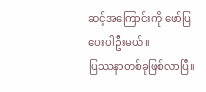ဆင့်အကြောင်းကို ဖော်ပြပေးပါဦးမယ်။
ပြဿနာတစ်ခုဖြစ်လာပြီ။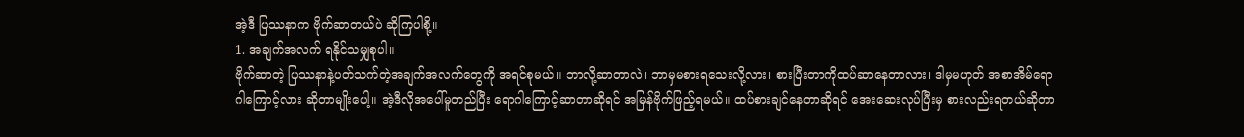အဲ့ဒီ ပြဿနာက ဗိုက်ဆာတယ်ပဲ ဆိုကြပါစို့။
1. အချက်အလက် ရနိုင်သမျှစုပါ။
ဗိုက်ဆာတဲ့ ပြဿနာနဲ့ပတ်သက်တဲ့အချက်အလက်တွေကို အရင်စုမယ်။ ဘာလို့ဆာတာလဲ၊ ဘာမှမစားရသေးလို့လား၊ စားပြီးတာကိုထပ်ဆာနေတာလား၊ ဒါမှမဟုတ် အစာအိမ်ရောဂါကြောင့်လား ဆိုတာမျိုးပေါ့။ အဲ့ဒီလိုအပေါ်မူတည်ပြီး ရောဂါကြောင့်ဆာတာဆိုရင် အမြန်ဗိုက်ဖြည့်ရမယ်။ ထပ်စားချင်နေတာဆိုရင် အေးဆေးလုပ်ပြီးမှ စားလည်းရတယ်ဆိုတာ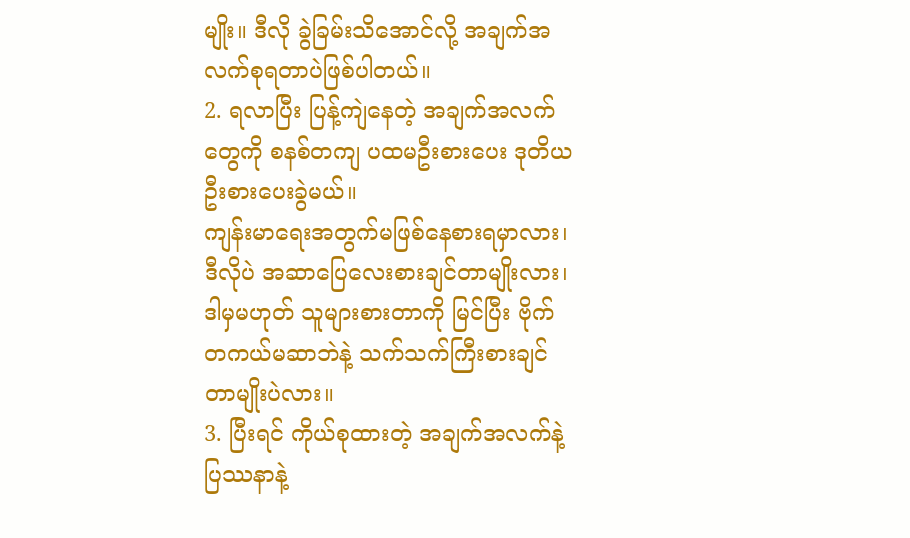မျိုး။ ဒီလို ခွဲခြမ်းသိအောင်လို့ အချက်အလက်စုရတာပဲဖြစ်ပါတယ်။
2. ရလာပြီး ပြန့်ကျဲနေတဲ့ အချက်အလက်တွေကို စနစ်တကျ ပထမဦးစားပေး ဒုတိယဦးစားပေးခွဲမယ်။
ကျန်းမာရေးအတွက်မဖြစ်နေစားရမှာလား၊ ဒီလိုပဲ အဆာပြေလေးစားချင်တာမျိုးလား၊ ဒါမှမဟုတ် သူများစားတာကို မြင်ပြီး ဗိုက်တကယ်မဆာဘဲနဲ့ သက်သက်ကြီးစားချင်တာမျိုးပဲလား။
3. ပြီးရင် ကိုယ်စုထားတဲ့ အချက်အလက်နဲ့ ပြဿနာနဲ့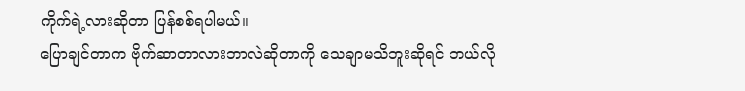ကိုက်ရဲ့လားဆိုတာ ပြန်စစ်ရပါမယ်။
ပြောချင်တာက ဗိုက်ဆာတာလားဘာလဲဆိုတာကို သေချာမသိဘူးဆိုရင် ဘယ်လို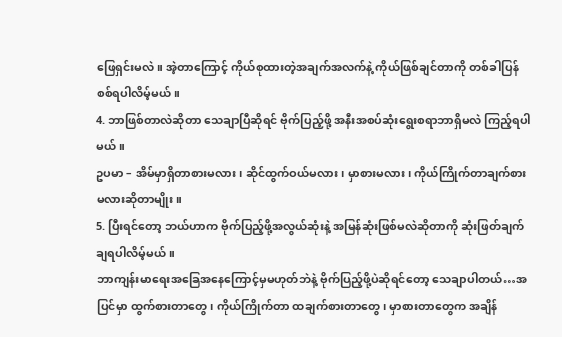ဖြေရှင်းမလဲ။ အဲ့တာကြောင့် ကိုယ်စုထားတဲ့အချက်အလက်နဲ့ ကိုယ်ဖြစ်ချင်တာကို တစ်ခါပြန်စစ်ရပါလိမ့်မယ်။
4. ဘာဖြစ်တာလဲဆိုတာ သေချာပြီဆိုရင် ဗိုက်ပြည့်ဖို့ အနီးအစပ်ဆုံးရွေးစရာဘာရှိမလဲ ကြည့်ရပါမယ်။
ဥပမာ – အိမ်မှာရှိတာစားမလား၊ ဆိုင်ထွက်ဝယ်မလား၊ မှာစားမလား၊ ကိုယ်ကြိုက်တာချက်စားမလားဆိုတာမျိုး။
5. ပြီးရင်တော့ ဘယ်ဟာက ဗိုက်ပြည့်ဖို့အလွယ်ဆုံးနဲ့ အမြန်ဆုံးဖြစ်မလဲဆိုတာကို ဆုံးဖြတ်ချက်ချရပါလိမ့်မယ်။
ဘာကျန်းမာရေးအခြေအနေကြောင့်မှမဟုတ်ဘဲနဲ့ ဗိုက်ပြည့်ဖို့ပဲဆိုရင်တော့ သေချာပါတယ်…အပြင်မှာ ထွက်စားတာတွေ၊ ကိုယ်ကြိုက်တာ ထချက်စားတာတွေ၊ မှာစားတာတွေက အချိန်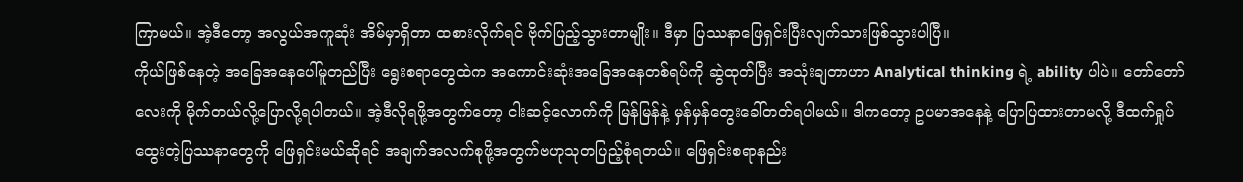ကြာမယ်။ အဲ့ဒီတော့ အလွယ်အကူဆုံး အိမ်မှာရှိတာ ထစားလိုက်ရင် ဗိုက်ပြည့်သွားတာမျိုး။ ဒီမှာ ပြဿနာဖြေရှင်းပြီးလျက်သားဖြစ်သွားပါပြီ။
ကိုယ်ဖြစ်နေတဲ့ အခြေအနေပေါ်မူတည်ပြီး ရွေးစရာတွေထဲက အကောင်းဆုံးအခြေအနေတစ်ရပ်ကို ဆွဲထုတ်ပြီး အသုံးချတာဟာ Analytical thinking ရဲ့ ability ပါပဲ။ တော်တော်လေးကို မိုက်တယ်လို့ပြောလို့ရပါတယ်။ အဲ့ဒီလိုရဖို့အတွက်တော့ ငါးဆင့်လောက်ကို မြန်မြန်နဲ့ မှန်မှန်တွေးခေါ်တတ်ရပါမယ်။ ဒါကတော့ ဥပမာအနေနဲ့ ပြောပြထားတာမလို့ ဒီထက်ရှုပ်ထွေးတဲ့ပြဿနာတွေကို ဖြေရှင်းမယ်ဆိုရင် အချက်အလက်စုဖို့အတွက်ဗဟုသုတပြည့်စုံရတယ်။ ဖြေရှင်းစရာနည်း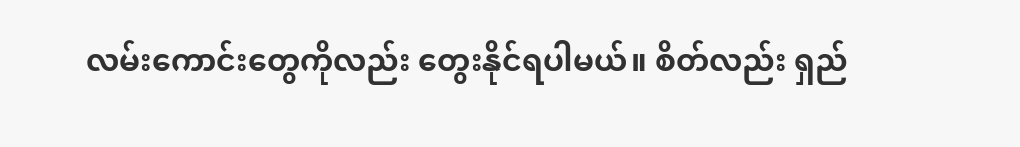လမ်းကောင်းတွေကိုလည်း တွေးနိုင်ရပါမယ်။ စိတ်လည်း ရှည်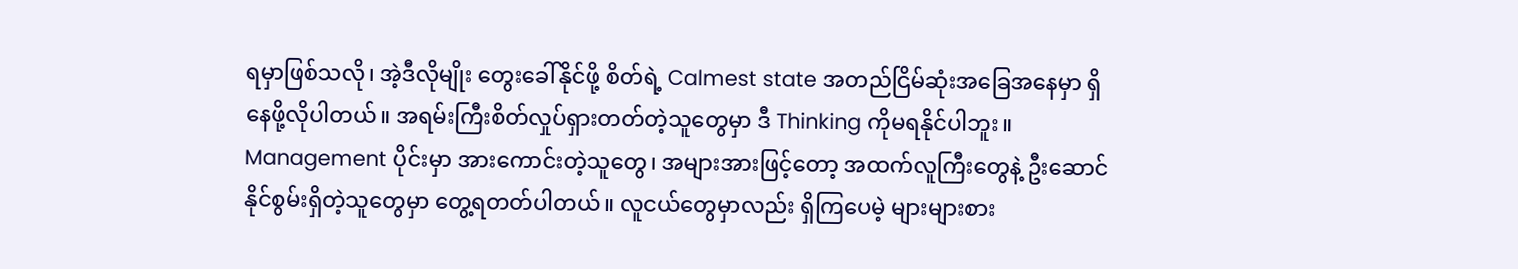ရမှာဖြစ်သလို၊ အဲ့ဒီလိုမျိုး တွေးခေါ်နိုင်ဖို့ စိတ်ရဲ့ Calmest state အတည်ငြိမ်ဆုံးအခြေအနေမှာ ရှိနေဖို့လိုပါတယ်။ အရမ်းကြီးစိတ်လှုပ်ရှားတတ်တဲ့သူတွေမှာ ဒီ Thinking ကိုမရနိုင်ပါဘူး။ Management ပိုင်းမှာ အားကောင်းတဲ့သူတွေ၊ အများအားဖြင့်တော့ အထက်လူကြီးတွေနဲ့ ဦးဆောင်နိုင်စွမ်းရှိတဲ့သူတွေမှာ တွေ့ရတတ်ပါတယ်။ လူငယ်တွေမှာလည်း ရှိကြပေမဲ့ များများစား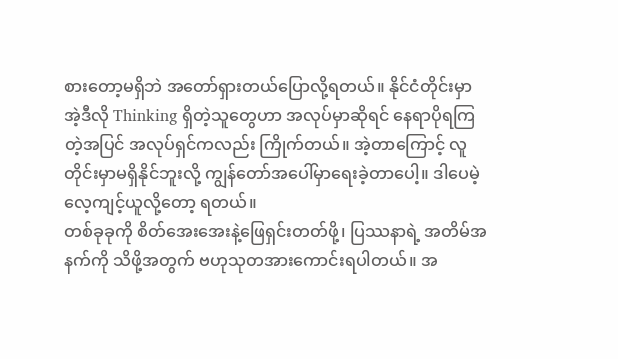စားတော့မရှိဘဲ အတော်ရှားတယ်ပြောလို့ရတယ်။ နိုင်ငံတိုင်းမှာ အဲ့ဒီလို Thinking ရှိတဲ့သူတွေဟာ အလုပ်မှာဆိုရင် နေရာပိုရကြတဲ့အပြင် အလုပ်ရှင်ကလည်း ကြိုက်တယ်။ အဲ့တာကြောင့် လူတိုင်းမှာမရှိနိုင်ဘူးလို့ ကျွန်တော်အပေါ်မှာရေးခဲ့တာပေါ့။ ဒါပေမဲ့လေ့ကျင့်ယူလို့တော့ ရတယ်။
တစ်ခုခုကို စိတ်အေးအေးနဲ့ဖြေရှင်းတတ်ဖို့၊ ပြဿနာရဲ့ အတိမ်အနက်ကို သိဖို့အတွက် ဗဟုသုတအားကောင်းရပါတယ်။ အ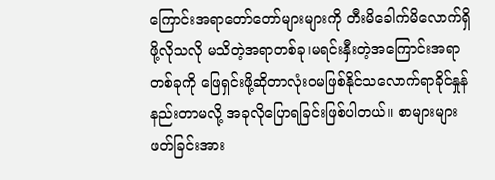ကြောင်းအရာတော်တော်များများကို တီးမိခေါက်မိလောက်ရှိဖို့လိုသလို မသိတဲ့အရာတစ်ခု၊မရင်းနှီးတဲ့အကြောင်းအရာတစ်ခုကို ဖြေရှင်းဖို့ဆိုတာလုံးဝမဖြစ်နိုင်သလောက်ရာခိုင်နှုန်နည်းတာမလို့ အခုလိုပြောရခြင်းဖြစ်ပါတယ်။ စာများများဖတ်ခြင်းအား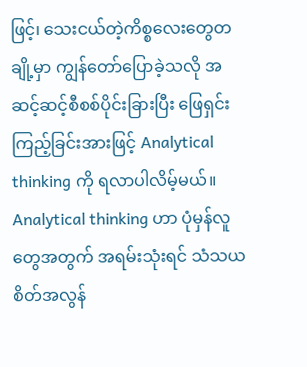ဖြင့်၊ သေးငယ်တဲ့ကိစ္စလေးတွေတချို့မှာ ကျွန်တော်ပြောခဲ့သလို အဆင့်ဆင့်စီစစ်ပိုင်းခြားပြီး ဖြေရှင်းကြည့်ခြင်းအားဖြင့် Analytical thinking ကို ရလာပါလိမ့်မယ်။
Analytical thinking ဟာ ပုံမှန်လူတွေအတွက် အရမ်းသုံးရင် သံသယစိတ်အလွန်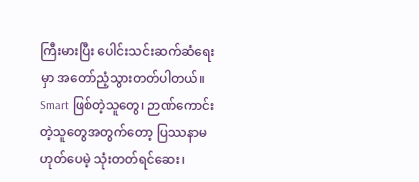ကြီးမားပြီး ပေါင်းသင်းဆက်ဆံရေးမှာ အတော်ညံ့သွားတတ်ပါတယ်။ Smart ဖြစ်တဲ့သူတွေ၊ ဉာဏ်ကောင်းတဲ့သူတွေအတွက်တော့ ပြဿနာမဟုတ်ပေမဲ့ သုံးတတ်ရင်ဆေး၊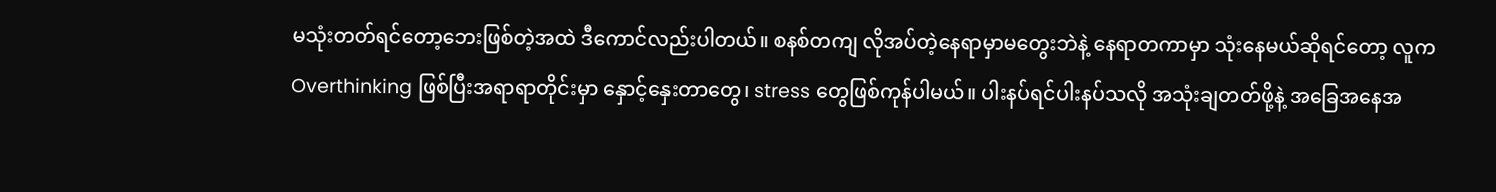မသုံးတတ်ရင်တော့ဘေးဖြစ်တဲ့အထဲ ဒီကောင်လည်းပါတယ်။ စနစ်တကျ လိုအပ်တဲ့နေရာမှာမတွေးဘဲနဲ့ နေရာတကာမှာ သုံးနေမယ်ဆိုရင်တော့ လူက Overthinking ဖြစ်ပြီးအရာရာတိုင်းမှာ နှောင့်နှေးတာတွေ၊ stress တွေဖြစ်ကုန်ပါမယ်။ ပါးနပ်ရင်ပါးနပ်သလို အသုံးချတတ်ဖို့နဲ့ အခြေအနေအ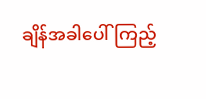ချိန်အခါပေါ်ကြည့်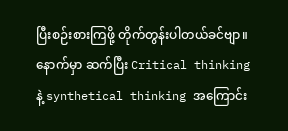ပြီးစဉ်းစားကြဖို့ တိုက်တွန်းပါတယ်ခင်ဗျာ။ နောက်မှာ ဆက်ပြီး Critical thinking နဲ့ synthetical thinking အကြောင်း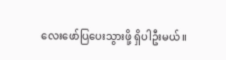လေးဖော်ပြပေးသွားဖို့ ရှိပါဦးမယ်။